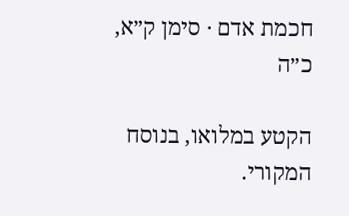חכמת אדם · סימן ק״א, כ״ה

הקטע במלואו, בנוסח המקורי.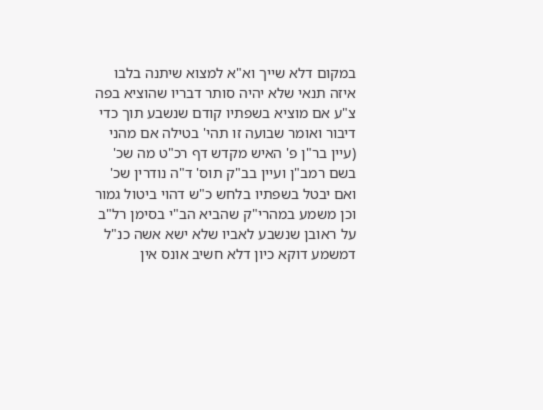במקום דלא שייך וא"א למצוא שיתנה בלבו איזה תנאי שלא יהיה סותר דבריו שהוציא בפה צ"ע אם מוציא בשפתיו קודם שנשבע תוך כדי דיבור ואומר שבועה זו תהי' בטילה אם מהני (עיין בר"ן פ' האיש מקדש דף רכ"ט מה שכ' בשם רמב"ן ועיין בב"ק תוס' ד"ה נודרין שכ' ואם יבטל בשפתיו בלחש כ"ש דהוי ביטול גמור וכן משמע במהרי"ק שהביא הב"י בסימן רל"ב על ראובן שנשבע לאביו שלא ישא אשה כנ"ל דמשמע דוקא כיון דלא חשיב אונס אין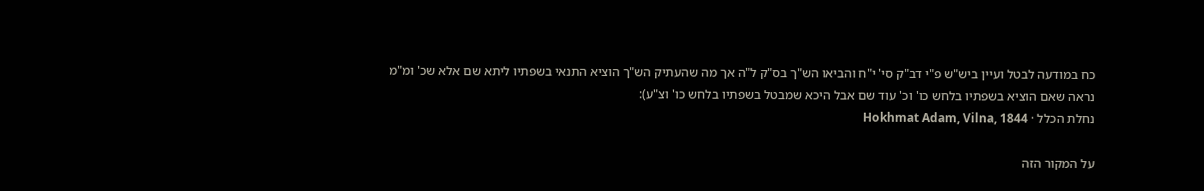כח במודעה לבטל ועיין ביש"ש פ"י דב"ק סי' י"ח והביאו הש"ך בס"ק ל"ה אך מה שהעתיק הש"ך הוציא התנאי בשפתיו ליתא שם אלא שכ' ומ"מ נראה שאם הוציא בשפתיו בלחש כו' וכ' עוד שם אבל היכא שמבטל בשפתיו בלחש כו' וצ"ע):
נחלת הכלל · Hokhmat Adam, Vilna, 1844

על המקור הזה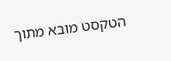הטקסט מובא מתוך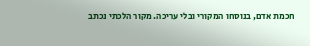חכמת אדם, בנוסחו המקורי ובלי עריכה. מקור הלכתי נכתב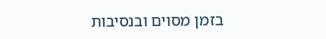בזמן מסוים ובנסיבות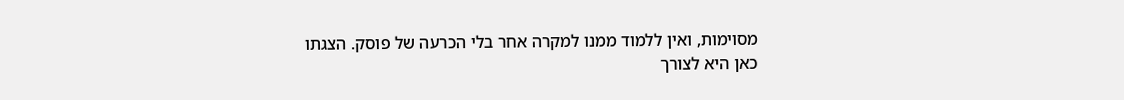מסוימות, ואין ללמוד ממנו למקרה אחר בלי הכרעה של פוסק. הצגתו כאן היא לצורך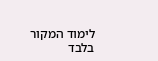לימוד המקור בלבד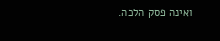ואינה פסק הלכה.